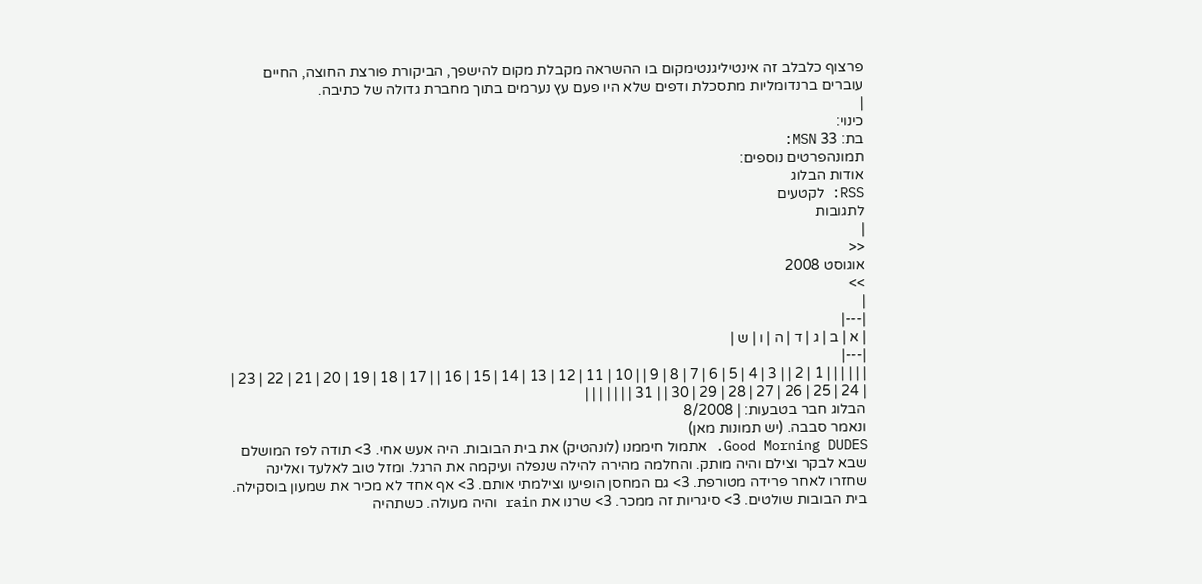פרצוף כלבלב זה אינטיליגנטימקום בו ההשראה מקבלת מקום להישפך, הביקורת פורצת החוצה, החיים עוברים ברנדומליות מתסכלת ודפים שלא היו פעם עץ נערמים בתוך מחברת גדולה של כתיבה.
|
כינוי:
בת: 33 MSN:
תמונהפרטים נוספים:
אודות הבלוג
RSS: לקטעים
לתגובות
|
<<
אוגוסט 2008
>>
|
|---|
| א | ב | ג | ד | ה | ו | ש |
|---|
| | | | | | 1 | 2 | | 3 | 4 | 5 | 6 | 7 | 8 | 9 | | 10 | 11 | 12 | 13 | 14 | 15 | 16 | | 17 | 18 | 19 | 20 | 21 | 22 | 23 | | 24 | 25 | 26 | 27 | 28 | 29 | 30 | | 31 | | | | | | |
הבלוג חבר בטבעות: | 8/2008
ונאמר סבבה. (יש תמונות מאן)
Good Morning DUDES. אתמול חיממנו (לונהטיק) את בית הבובות. היה אעש אחי. 3> תודה לפז המושלם שבא לבקר וצילם והיה מותק. והחלמה מהירה להילה שנפלה ועיקמה את הרגל. ומזל טוב לאלעד ואלינה שחזרו לאחר פרידה מטורפת. 3> גם המחסן הופיעו וצילמתי אותם. 3> אף אחד לא מכיר את שמעון בוסקילה. בית הבובות שולטים. 3> סיגריות זה ממכר. 3> שרנו את rain והיה מעולה. כשתהיה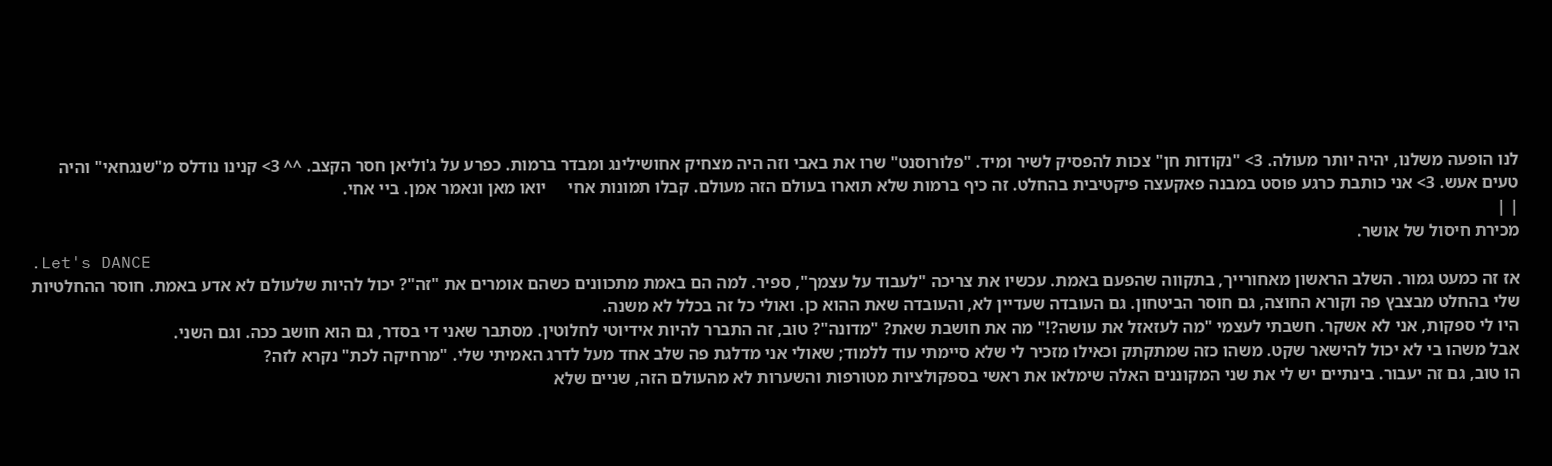לנו הופעה משלנו, יהיה יותר מעולה. 3> "נקודות חן" צכות להפסיק לשיר ומיד. "פלורוסנט" שרו את באבי וזה היה מצחיק אחושילינג ומבדר ברמות. כפרע על ג'וליאן חסר הקצב. ^^ 3> קנינו נודלס מ"שנגחאי" והיה טעים אעש. 3> אני כותבת כרגע פוסט במבנה פאקעצה פיקטיבית בהחלט. זה כיף ברמות שלא תוארו בעולם הזה מעולם. קבלו תמונות אחי     יואו מאן ונאמר אמן. ביי אחי.
| |
מכירת חיסול של אושר.
.Let's DANCE
אז זה כמעט גמור. השלב הראשון מאחורייך, בתקווה שהפעם באמת. עכשיו את צריכה "לעבוד על עצמך", ספיר. למה הם באמת מתכוונים כשהם אומרים את "זה"? יכול להיות שלעולם לא אדע באמת. חוסר ההחלטיות שלי בהחלט מבצבץ פה וקורא החוצה, גם חוסר הביטחון. גם העובדה שעדיין לא, והעובדה שאת ההוא כן. ואולי כל זה בכלל לא משנה.
היו לי ספקות, אני לא אשקר. חשבתי לעצמי "מה לעזאזל את עושה?!" מה את חושבת שאת? "מדונה"? טוב, זה התברר להיות אידיוטי לחלוטין. מסתבר שאני די בסדר, גם הוא חושב ככה. וגם השני.
אבל משהו בי לא יכול להישאר שקט. משהו כזה שמתקתק וכאילו מזכיר לי שלא סיימתי עוד ללמוד; שאולי אני מדלגת פה שלב אחד מעל לדרג האמיתי שלי. "מרחיקה לכת" נקרא לזה?
הו טוב, גם זה יעבור. בינתיים יש לי את שני המקוננים האלה שימלאו את ראשי בספקולציות מטורפות והשערות לא מהעולם הזה, שניים שלא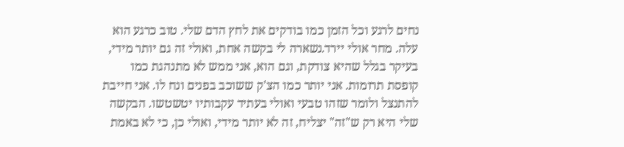נחים לרגע וכל הזמן כמו בודקים את לחץ הדם שלי. טוב כרגע הוא עלה. מחר אולי יירד.נשארה לי בקשה אחת, ואולי זה גם יותר מידי, בעיקר בגלל שהיא צודקת, וגם הוא, אני ממש לא מתנהגת כמו קופסת תרומות. אני יותר כמו הצ'ק ששוכב בפנים ונח לו. אני חייבת להתנצל ולומר שזהו טבעי ואולי בעתיד עקבותיו יטשטשו. הבקשה שלי היא רק ש"זה" יצליח, זה לא יותר מידי, ואולי כן, כי לא באמת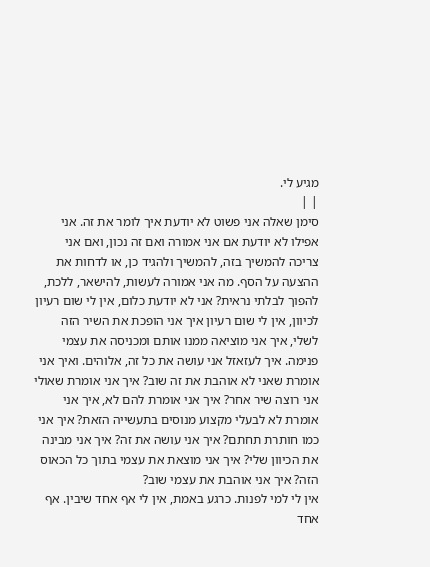מגיע לי.
| |
סימן שאלה אני פשוט לא יודעת איך לומר את זה. אני אפילו לא יודעת אם אני אמורה ואם זה נכון, ואם אני צריכה להמשיך בזה, להמשיך ולהגיד כן, או לדחות את ההצעה על הסף. מה אני אמורה לעשות, להישאר, ללכת, להפוך לבלתי נראית? אני לא יודעת כלום, אין לי שום רעיון לכיוון, אין לי שום רעיון איך אני הופכת את השיר הזה לשלי, איך אני מוציאה ממנו אותם ומכניסה את עצמי פנימה. איך לעזאזל אני עושה את כל זה, אלוהים. ואיך אני אומרת שאני לא אוהבת את זה שוב? איך אני אומרת שאולי אני רוצה שיר אחר? איך אני אומרת להם לא, איך אני אומרת לא לבעלי מקצוע מנוסים בתעשייה הזאת? איך אני כמו חותרת תחתם? איך אני עושה את זה? איך אני מבינה את הכיוון שלי? איך אני מוצאת את עצמי בתוך כל הכאוס הזה? איך אני אוהבת את עצמי שוב?
אין לי למי לפנות. כרגע באמת, אין לי אף אחד שיבין. אף אחד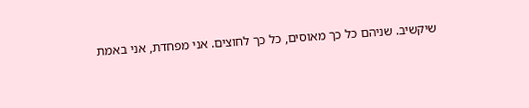שיקשיב. שניהם כל כך מאוסים, כל כך לחוצים. אני מפחדת, אני באמת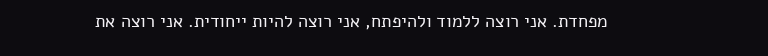מפחדת. אני רוצה ללמוד ולהיפתח, אני רוצה להיות ייחודית. אני רוצה את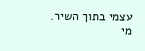עצמי בתוך השיר.
מי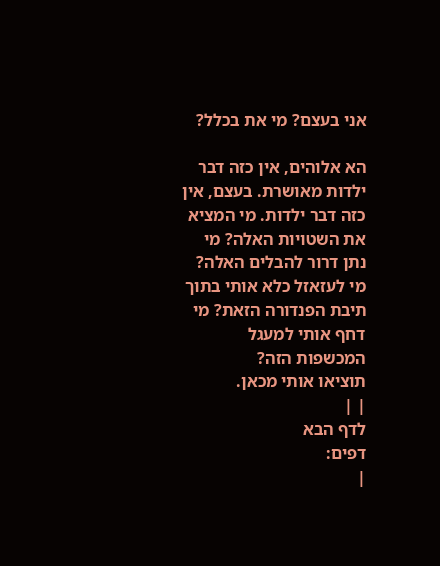אני בעצם? מי את בכלל?

הא אלוהים, אין כזה דבר ילדות מאושרת. בעצם, אין כזה דבר ילדות. מי המציא את השטויות האלה? מי נתן דרור להבלים האלה? מי לעזאזל כלא אותי בתוך תיבת הפנדורה הזאת? מי דחף אותי למעגל המכשפות הזה?
תוציאו אותי מכאן.
| |
לדף הבא
דפים:
|